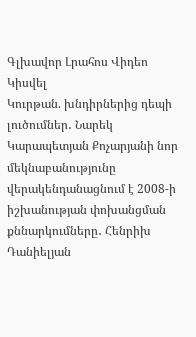Գլխավոր Լրահոս Վիդեո Կիսվել
Կուրթան. խնդիրներից դեպի լուծումներ․ Նարեկ Կարապետյան Քոչարյանի նոր մեկնաբանությունը վերակենդանացնում է 2008-ի իշխանության փոխանցման քննարկումները․ Հենրիխ Դանիելյան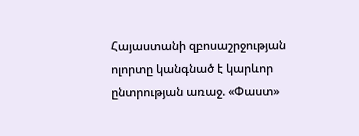Հայաստանի զբոսաշրջության ոլորտը կանգնած է կարևոր ընտրության առաջ. «Փաստ»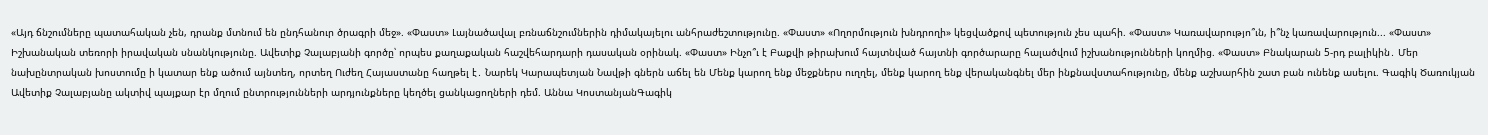«Այդ ճնշումները պատահական չեն, դրանք մտնում են ընդհանուր ծրագրի մեջ». «Փաստ» Լայնածավալ բռնաճնշումներին դիմակայելու անհրաժեշտությունը. «Փաստ» «Ողորմություն խնդրողի» կեցվածքով պետություն չես պահի. «Փաստ» Կառավարությո՞ւն, ի՞նչ կառավարություն... «Փաստ» Իշխանական տեռորի իրավական սնանկությունը. Ավետիք Չալաբյանի գործը՝ որպես քաղաքական հաշվեհարդարի դասական օրինակ. «Փաստ» Ինչո՞ւ է Բաքվի թիրախում հայտնված հայտնի գործարարը հալածվում իշխանությունների կողմից. «Փաստ» Բնակարան 5-րդ բալիկին․ Մեր նախընտրական խոստումը ի կատար ենք ածում այնտեղ, որտեղ Ուժեղ Հայաստանը հաղթել է․ Նարեկ Կարապետյան Նավթի գներն աճել են Մենք կարող ենք մեջքներս ուղղել, մենք կարող ենք վերականգնել մեր ինքնավստահությունը, մենք աշխարհին շատ բան ունենք ասելու. Գագիկ Ծառուկյան
Ավետիք Չալաբյանը ակտիվ պայքար էր մղում ընտրությունների արդյունքները կեղծել ցանկացողների դեմ. Աննա ԿոստանյանԳագիկ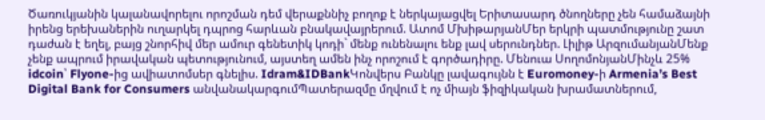Ծառուկյանին կալանավորելու որոշման դեմ վերաքննիչ բողոք է ներկայացվել Երիտասարդ ծնողները չեն համաձայնի իրենց երեխաներին ուղարկել դպրոց հարևան բնակավայրերում. Ատոմ ՄխիթարյանՄեր երկրի պատմությունը շատ դաժան է եղել, բայց շնորհիվ մեր ամուր գենետիկ կոդի` մենք ունենալու ենք լավ սերունդներ. Լիլիթ ԱրզումանյանՄենք չենք ապրում իրավական պետությունում, այստեղ ամեն ինչ որոշում է գործադիրը. Մենուա ՍողոմոնյանՄինչև 25% idcoin՝ Flyone-ից ավիատոմսեր գնելիս. Idram&IDBankԿոնվերս Բանկը լավագույնն է Euromoney-ի Armenia’s Best Digital Bank for Consumers անվանակարգումՊատերազմը մղվում է ոչ միայն ֆիզիկական խրամատներում,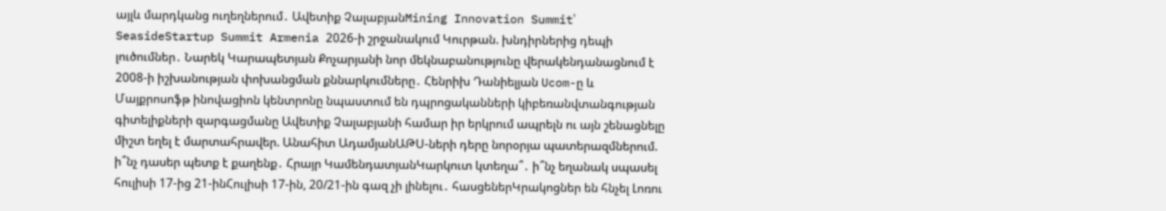այլև մարդկանց ուղեղներում․ Ավետիք ՉալաբյանMining Innovation Summit՝ SeasideStartup Summit Armenia 2026-ի շրջանակում Կուրթան. խնդիրներից դեպի լուծումներ․ Նարեկ Կարապետյան Քոչարյանի նոր մեկնաբանությունը վերակենդանացնում է 2008-ի իշխանության փոխանցման քննարկումները․ Հենրիխ Դանիելյան Ucom-ը և Մայքրոսոֆթ ինովացիոն կենտրոնը նպաստում են դպրոցականների կիբեռանվտանգության գիտելիքների զարգացմանը Ավետիք Չալաբյանի համար իր երկրում ապրելն ու այն շենացնելը միշտ եղել է մարտահրավեր. Անահիտ ԱդամյանԱԹՍ-ների դերը նորօրյա պատերազմներում. ի՞նչ դասեր պետք է քաղենք․ Հրայր ԿամենդատյանԿարկուտ կտեղա՞․ ի՞նչ եղանակ սպասել հուլիսի 17-ից 21-ինՀուլիսի 17-ին, 20/21-ին գազ չի լինելու․ հասցեներԿրակոցներ են հնչել Լոռու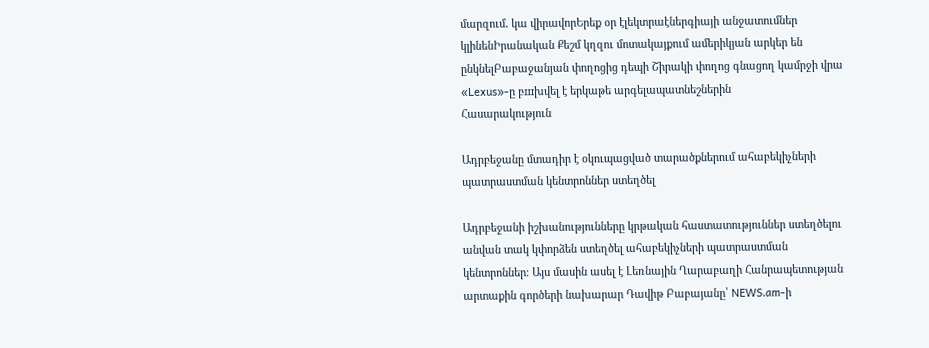մարզում․ կա վիրավորԵրեք օր էլեկտրաէներգիայի անջատումներ կլինենԻրանական Քեշմ կղզու մոտակայքում ամերիկյան արկեր են ընկնելԲաբաջանյան փողոցից դեպի Շիրակի փողոց գնացող կամրջի վրա «Lexus»-ը բшխվել է երկաթե արգելապատնեշներին
Հասարակություն

Ադրբեջանը մտադիր է օկուպացված տարածքներում ահաբեկիչների պատրաստման կենտրոններ ստեղծել

Ադրբեջանի իշխանությունները կրթական հաստատություններ ստեղծելու անվան տակ կփորձեն ստեղծել ահաբեկիչների պատրաստման կենտրոններ։ Այս մասին ասել է Լեռնային Ղարաբաղի Հանրապետության արտաքին գործերի նախարար Դավիթ Բաբայանը՝ NEWS.am-ի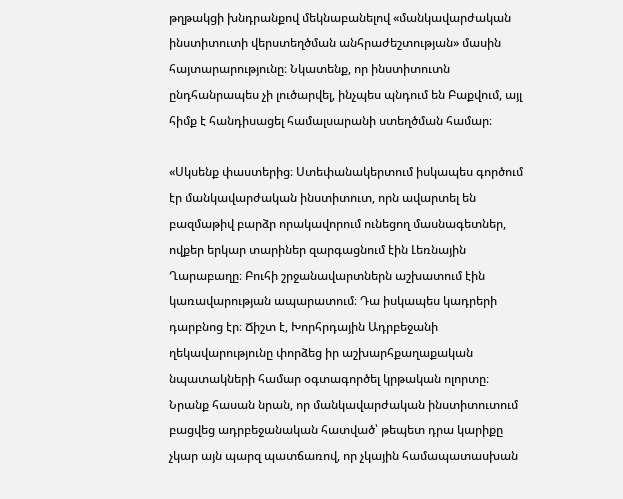թղթակցի խնդրանքով մեկնաբանելով «մանկավարժական ինստիտուտի վերստեղծման անհրաժեշտության» մասին հայտարարությունը։ Նկատենք, որ ինստիտուտն ընդհանրապես չի լուծարվել, ինչպես պնդում են Բաքվում, այլ հիմք է հանդիսացել համալսարանի ստեղծման համար։

«Սկսենք փաստերից։ Ստեփանակերտում իսկապես գործում էր մանկավարժական ինստիտուտ, որն ավարտել են բազմաթիվ բարձր որակավորում ունեցող մասնագետներ, ովքեր երկար տարիներ զարգացնում էին Լեռնային Ղարաբաղը։ Բուհի շրջանավարտներն աշխատում էին կառավարության ապարատում։ Դա իսկապես կադրերի դարբնոց էր։ Ճիշտ է, Խորհրդային Ադրբեջանի ղեկավարությունը փորձեց իր աշխարհքաղաքական նպատակների համար օգտագործել կրթական ոլորտը։ Նրանք հասան նրան, որ մանկավարժական ինստիտուտում բացվեց ադրբեջանական հատված՝ թեպետ դրա կարիքը չկար այն պարզ պատճառով, որ չկային համապատասխան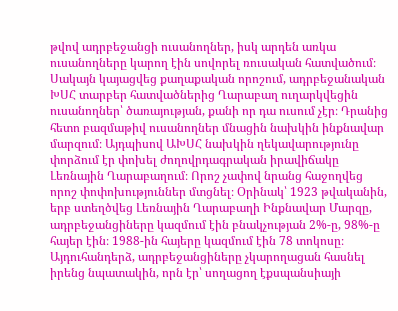թվով ադրբեջանցի ուսանողներ, իսկ արդեն առկա ուսանողները կարող էին սովորել ռուսական հատվածում։ Սակայն կայացվեց քաղաքական որոշում, ադրբեջանական ԽՍՀ տարբեր հատվածներից Ղարաբաղ ուղարկվեցին ուսանողներ՝ ծառայության, քանի որ դա ուսում չէր։ Դրանից հետո բազմաթիվ ուսանողներ մնացին նախկին ինքնավար մարզում։ Այդպիսով ԱԽՍՀ նախկին ղեկավարությունը փորձում էր փոխել ժողովրդագրական իրավիճակը Լեռնային Ղարաբաղում։ Որոշ չափով նրանց հաջողվեց որոշ փոփոխություններ մտցնել։ Օրինակ՝ 1923 թվականին, երբ ստեղծվեց Լեռնային Ղարաբաղի Ինքնավար Մարզը, ադրբեջանցիները կազմում էին բնակչության 2%-ը, 98%-ը հայեր էին։ 1988-ին հայերը կազմում էին 78 տոկոսը։ Այդուհանդերձ, ադրբեջանցիները չկարողացան հասնել իրենց նպատակին, որն էր՝ սողացող էքսպանսիայի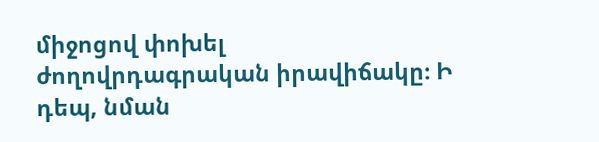միջոցով փոխել ժողովրդագրական իրավիճակը։ Ի դեպ, նման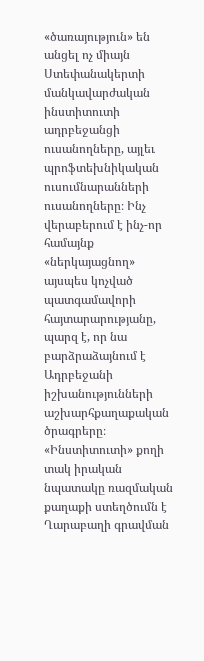«ծառայություն» են անցել ոչ միայն Ստեփանակերտի մանկավարժական ինստիտուտի ադրբեջանցի ուսանողները, այլեւ պրոֆտեխնիկական ուսումնարանների ուսանողները։ Ինչ վերաբերում է ինչ-որ համայնք «ներկայացնող» այսպես կոչված պատգամավորի հայտարարությանը, պարզ է, որ նա բարձրաձայնում է Ադրբեջանի իշխանությունների աշխարհքաղաքական ծրագրերը։ «Ինստիտուտի» քողի տակ իրական նպատակը ռազմական քաղաքի ստեղծումն է Ղարաբաղի գրավման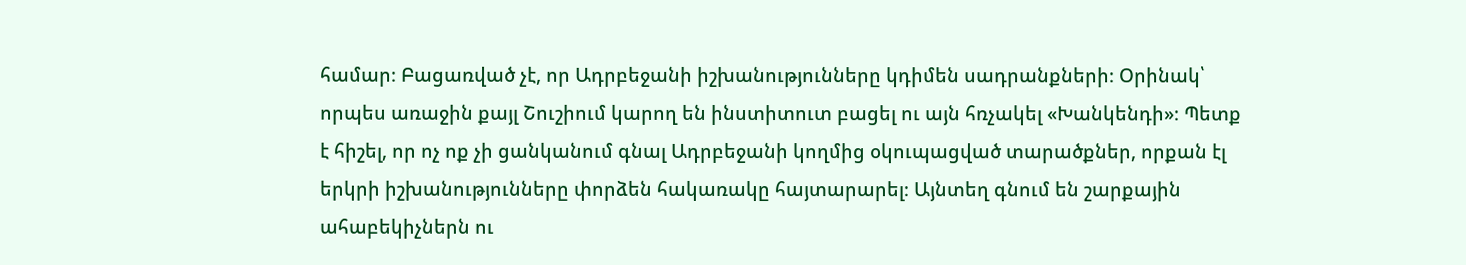համար։ Բացառված չէ, որ Ադրբեջանի իշխանությունները կդիմեն սադրանքների։ Օրինակ՝ որպես առաջին քայլ Շուշիում կարող են ինստիտուտ բացել ու այն հռչակել «Խանկենդի»։ Պետք է հիշել, որ ոչ ոք չի ցանկանում գնալ Ադրբեջանի կողմից օկուպացված տարածքներ, որքան էլ երկրի իշխանությունները փորձեն հակառակը հայտարարել։ Այնտեղ գնում են շարքային ահաբեկիչներն ու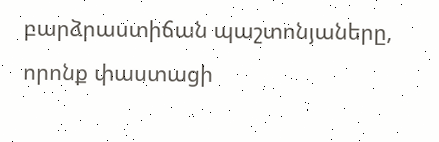բարձրաստիճան պաշտոնյաները, որոնք փաստացի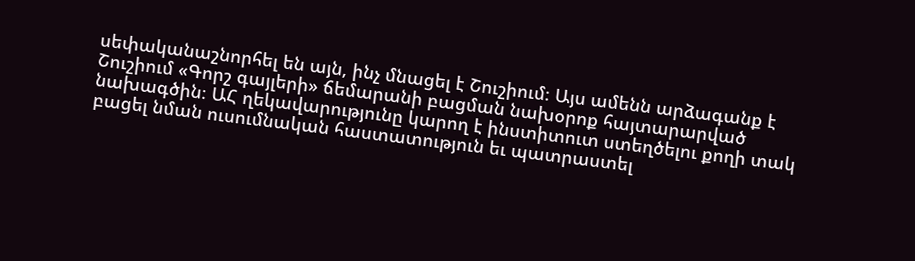սեփականաշնորհել են այն, ինչ մնացել է Շուշիում։ Այս ամենն արձագանք է Շուշիում «Գորշ գայլերի» ճեմարանի բացման նախօրոք հայտարարված նախագծին։ ԱՀ ղեկավարությունը կարող է ինստիտուտ ստեղծելու քողի տակ բացել նման ուսումնական հաստատություն եւ պատրաստել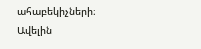ահաբեկիչների։
Ավելին